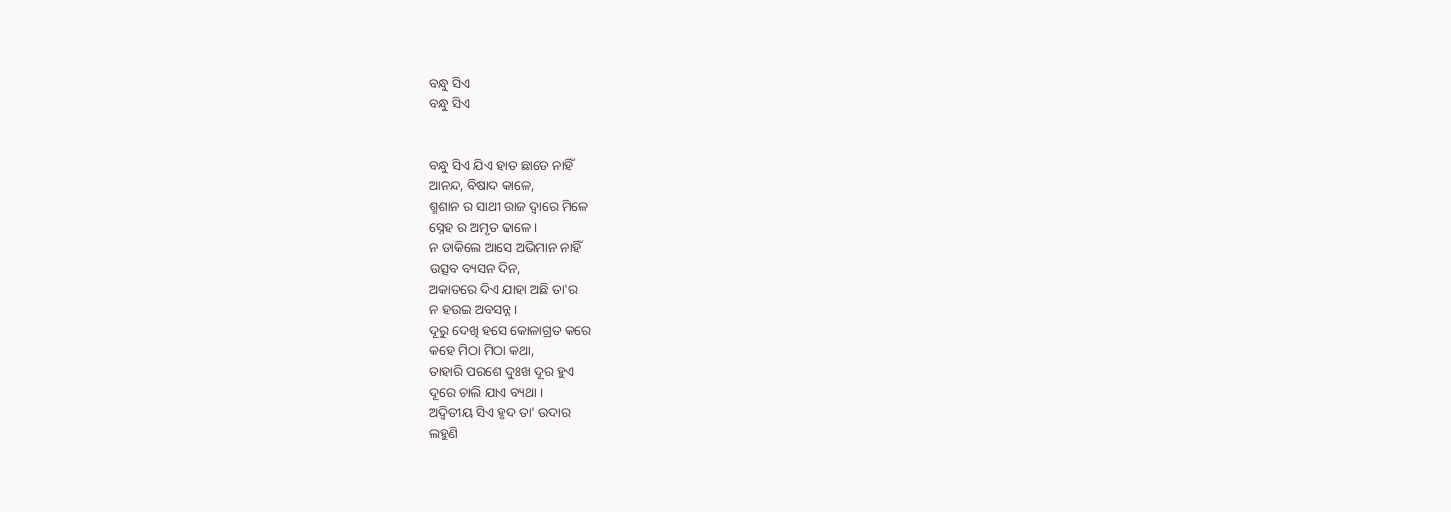ବନ୍ଧୁ ସିଏ
ବନ୍ଧୁ ସିଏ


ବନ୍ଧୁ ସିଏ ଯିଏ ହାତ ଛାଡେ ନାହିଁ
ଆନନ୍ଦ, ବିଷାଦ କାଳେ,
ଶ୍ମଶାନ ର ସାଥୀ ରାଜ ଦ୍ବାରେ ମିଳେ
ସ୍ନେହ ର ଅମୃତ ଢାଳେ ।
ନ ଡାକିଲେ ଆସେ ଅଭିମାନ ନାହିଁ
ଉତ୍ସବ ବ୍ୟସନ ଦିନ,
ଅକାତରେ ଦିଏ ଯାହା ଅଛି ତା'ର
ନ ହଉଇ ଅବସନ୍ନ ।
ଦୂରୁ ଦେଖି ହସେ କୋଳାଗ୍ରତ କରେ
କହେ ମିଠା ମିଠା କଥା,
ତାହାରି ପରଶେ ଦୁଃଖ ଦୂର ହୁଏ
ଦୂରେ ଚାଲି ଯାଏ ବ୍ୟଥା ।
ଅଦ୍ୱିତୀୟ ସିଏ ହୃଦ ତା' ଉଦାର
ଲହୁଣି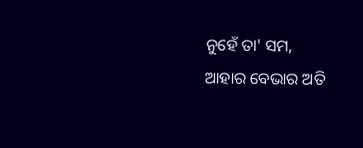ନୁହେଁ ତା' ସମ,
ଆହାର ବେଭାର ଅତି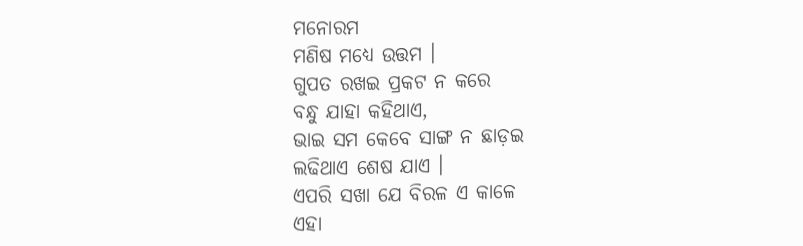ମନୋରମ
ମଣିଷ ମଧ୍ୟେ ଉତ୍ତମ ।
ଗୁପତ ରଖଇ ପ୍ରକଟ ନ କରେ
ବନ୍ଧୁ ଯାହା କହିଥାଏ,
ଭାଇ ସମ କେବେ ସାଙ୍ଗ ନ ଛାଡ଼ଇ
ଲଢିଥାଏ ଶେଷ ଯାଏ ।
ଏପରି ସଖା ଯେ ବିରଳ ଏ କାଳେ
ଏହା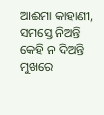ଆଈମା କାହାଣୀ,
ସମସ୍ତେ ନିଅନ୍ତି କେହି ନ ଦିଅନ୍ତି
ମୁଖରେ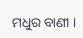ମଧୁର ବାଣୀ ।